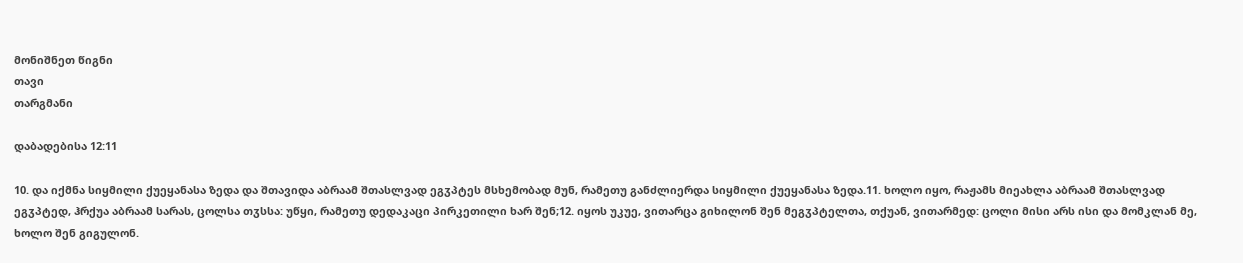მონიშნეთ წიგნი
თავი
თარგმანი

დაბადებისა 12:11

10. და იქმნა სიყმილი ქუეყანასა ზედა და შთავიდა აბრაამ შთასლვად ეგჳპტეს მსხემობად მუნ, რამეთუ განძლიერდა სიყმილი ქუეყანასა ზედა.11. ხოლო იყო, რაჟამს მიეახლა აბრაამ შთასლვად ეგჳპტედ, ჰრქუა აბრაამ სარას, ცოლსა თჳსსა: უწყი, რამეთუ დედაკაცი პირკეთილი ხარ შენ;12. იყოს უკუე, ვითარცა გიხილონ შენ მეგჳპტელთა, თქუან, ვითარმედ: ცოლი მისი არს ისი და მომკლან მე, ხოლო შენ გიგულონ.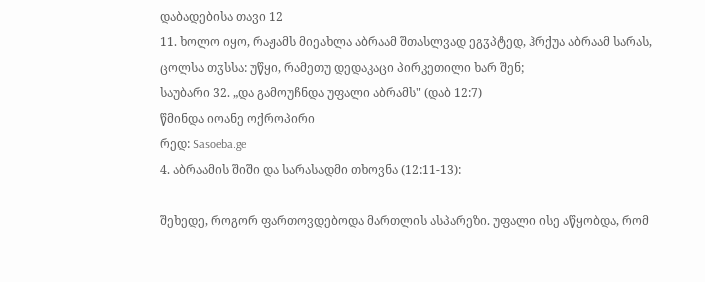დაბადებისა თავი 12
11. ხოლო იყო, რაჟამს მიეახლა აბრაამ შთასლვად ეგჳპტედ, ჰრქუა აბრაამ სარას, ცოლსა თჳსსა: უწყი, რამეთუ დედაკაცი პირკეთილი ხარ შენ;
საუბარი 32. „და გამოუჩნდა უფალი აბრამს" (დაბ 12:7)
წმინდა იოანე ოქროპირი
რედ: Sasoeba.ge
4. აბრაამის შიში და სარასადმი თხოვნა (12:11-13):

შეხედე, როგორ ფართოვდებოდა მართლის ასპარეზი. უფალი ისე აწყობდა, რომ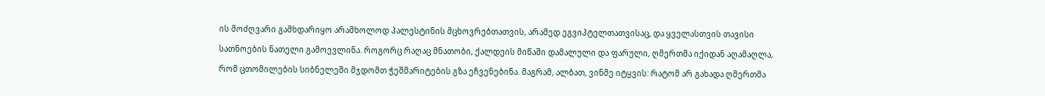ის მოძღვარი გამხდარიყო არამხოლოდ პალესტინის მცხოვრებთათვის, არამედ ეგვიპტელთათვისაც, და ყველასთვის თავისი სათნოების ნათელი გამოევლინა. როგორც რაღაც მნათობი, ქალდეის მიწაში დამალული და ფარული, ღმერთმა იქიდან აღამაღლა, რომ ცთომილების სიბნელეში მჯდომთ ჭეშმარიტების გზა ეჩვენებინა. მაგრამ, ალბათ, ვინმე იტყვის: რატომ არ გახადა ღმერთმა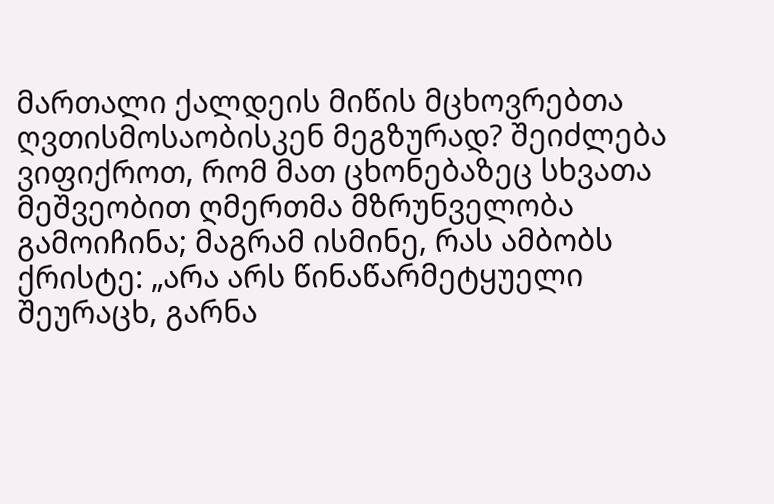მართალი ქალდეის მიწის მცხოვრებთა ღვთისმოსაობისკენ მეგზურად? შეიძლება ვიფიქროთ, რომ მათ ცხონებაზეც სხვათა მეშვეობით ღმერთმა მზრუნველობა გამოიჩინა; მაგრამ ისმინე, რას ამბობს ქრისტე: „არა არს წინაწარმეტყუელი შეურაცხ, გარნა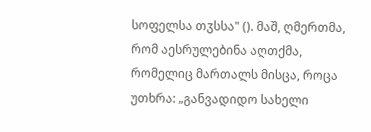სოფელსა თჳსსა" (). მაშ, ღმერთმა, რომ აესრულებინა აღთქმა, რომელიც მართალს მისცა, როცა უთხრა: „განვადიდო სახელი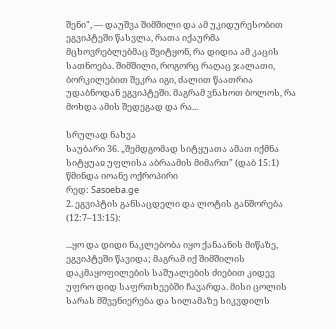შენი", — დაუშვა შიმშილი და ამ უკიდურესობით ეგვიპტეში წასვლა, რათა იქაურმა მცხოვრებლებმაც შეიტყონ, რა დიდია ამ კაცის სათნოება. შიმშილი, როგორც რაღაც ჯალათი, ბორკილებით შეკრა იგი, ძალით წაათრია უდაბნოდან ეგვიპტეში. მაგრამ ვნახოთ ბოლოს, რა მოხდა ამის შედეგად და რა...

სრულად ნახვა
საუბარი 36. „შემდგომად სიტყუათა ამათ იქმნა სიტყუაჲ უფლისა აბრაამის მიმართ" (დაბ 15:1)
წმინდა იოანე ოქროპირი
რედ: Sasoeba.ge
2. ეგვიპტის განსაცდელი და ლოტის განშორება (12:7–13:15):

...ყო და დიდი ნაკლებობა იყო ქანაანის მიწაზე, ეგვიპტეში წავიდა; მაგრამ იქ შიმშილის დაკმაყოფილების საშუალების ძიებით კიდევ უფრო დიდ საფრთხეებში ჩავარდა. მისი ცოლის სარას მშვენიერება და სილამაზე სიკვდილს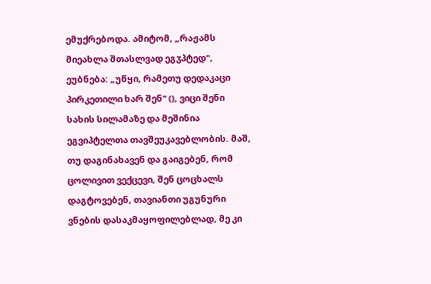ემუქრებოდა. ამიტომ, „რაჟამს მიეახლა შთასლვად ეგჳპტედ", ეუბნება: „უწყი, რამეთუ დედაკაცი პირკეთილი ხარ შენ" (), ვიცი შენი სახის სილამაზე და მეშინია ეგვიპტელთა თავშეუკავებლობის. მაშ, თუ დაგინახავენ და გაიგებენ, რომ ცოლივით ვექცევი, შენ ცოცხალს დაგტოვებენ, თავიანთი უგუნური ვნების დასაკმაყოფილებლად, მე კი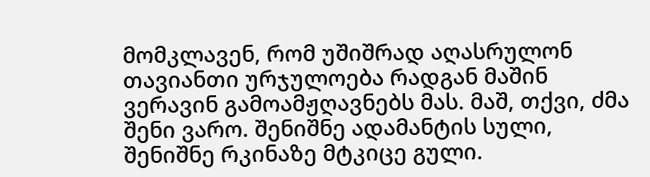მომკლავენ, რომ უშიშრად აღასრულონ თავიანთი ურჯულოება რადგან მაშინ ვერავინ გამოამჟღავნებს მას. მაშ, თქვი, ძმა შენი ვარო. შენიშნე ადამანტის სული, შენიშნე რკინაზე მტკიცე გული.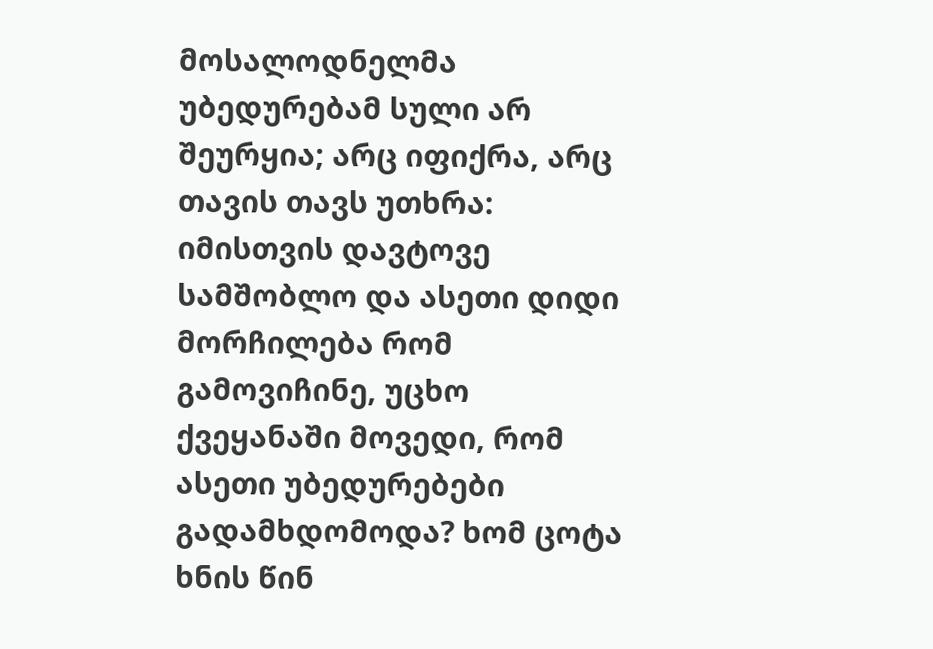მოსალოდნელმა უბედურებამ სული არ შეურყია; არც იფიქრა, არც თავის თავს უთხრა: იმისთვის დავტოვე სამშობლო და ასეთი დიდი მორჩილება რომ გამოვიჩინე, უცხო ქვეყანაში მოვედი, რომ ასეთი უბედურებები გადამხდომოდა? ხომ ცოტა ხნის წინ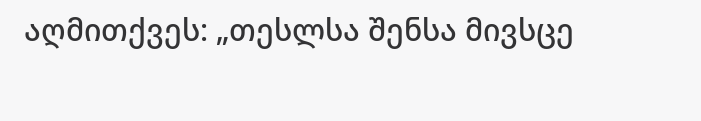აღმითქვეს: „თესლსა შენსა მივსცე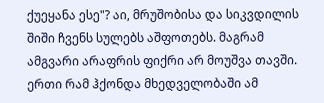ქუეყანა ესე"? აი, მრუშობისა და სიკვდილის შიში ჩვენს სულებს აშფოთებს. მაგრამ ამგვარი არაფრის ფიქრი არ მოუშვა თავში. ერთი რამ ჰქონდა მხედველობაში ამ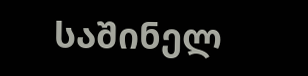საშინელ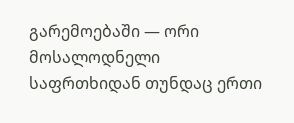გარემოებაში — ორი მოსალოდნელი საფრთხიდან თუნდაც ერთი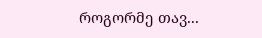როგორმე თავ...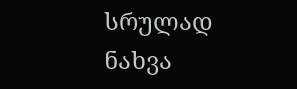სრულად ნახვა